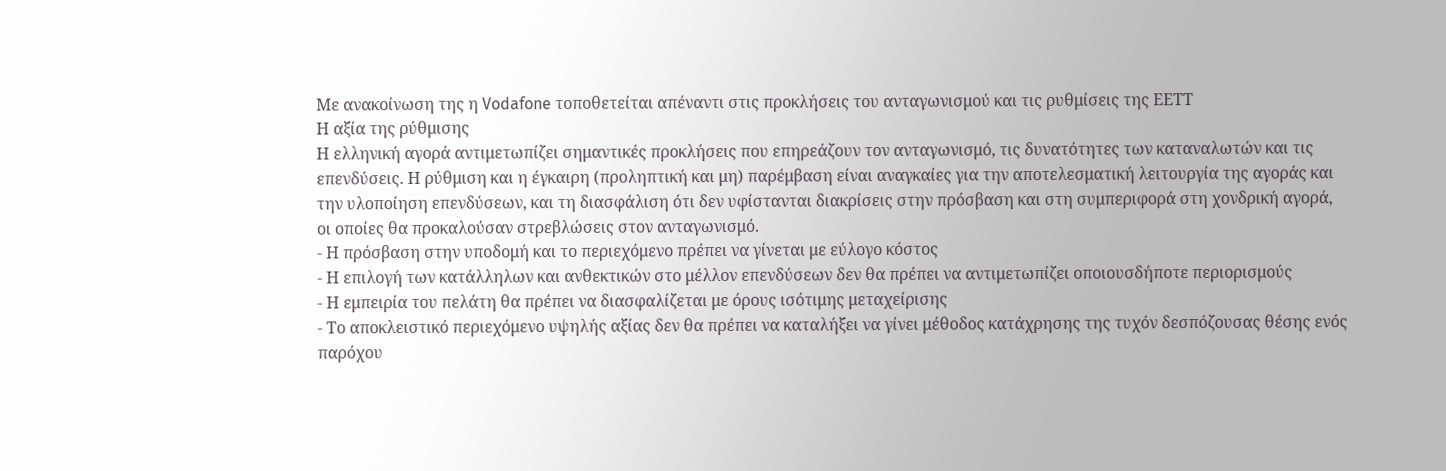Με ανακοίνωση της η Vodafone τοποθετείται απέναντι στις προκλήσεις του ανταγωνισμού και τις ρυθμίσεις της ΕΕΤΤ
Η αξία της ρύθμισης
Η ελληνική αγορά αντιμετωπίζει σημαντικές προκλήσεις που επηρεάζουν τον ανταγωνισμό, τις δυνατότητες των καταναλωτών και τις επενδύσεις. Η ρύθμιση και η έγκαιρη (προληπτική και μη) παρέμβαση είναι αναγκαίες για την αποτελεσματική λειτουργία της αγοράς και την υλοποίηση επενδύσεων, και τη διασφάλιση ότι δεν υφίστανται διακρίσεις στην πρόσβαση και στη συμπεριφορά στη χονδρική αγορά, οι οποίες θα προκαλούσαν στρεβλώσεις στον ανταγωνισμό.
- Η πρόσβαση στην υποδομή και το περιεχόμενο πρέπει να γίνεται με εύλογο κόστος
- Η επιλογή των κατάλληλων και ανθεκτικών στο μέλλον επενδύσεων δεν θα πρέπει να αντιμετωπίζει οποιουσδήποτε περιορισμούς
- Η εμπειρία του πελάτη θα πρέπει να διασφαλίζεται με όρους ισότιμης μεταχείρισης
- Το αποκλειστικό περιεχόμενο υψηλής αξίας δεν θα πρέπει να καταλήξει να γίνει μέθοδος κατάχρησης της τυχόν δεσπόζουσας θέσης ενός παρόχου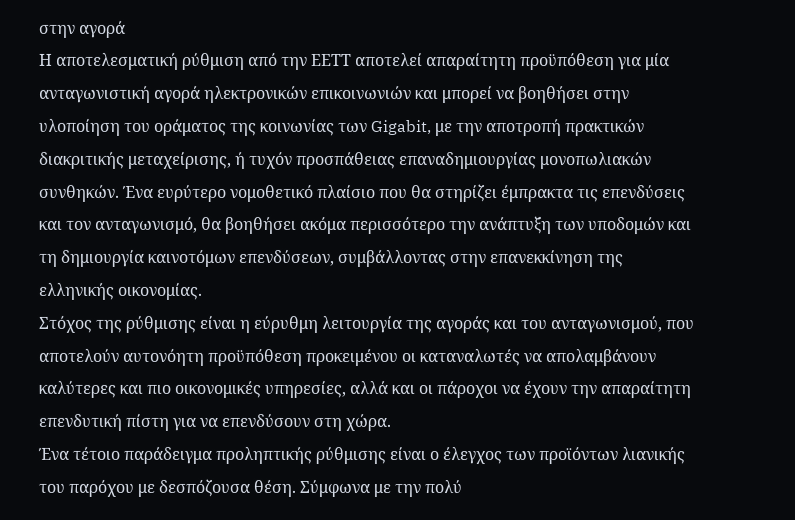στην αγορά
Η αποτελεσματική ρύθμιση από την ΕΕΤΤ αποτελεί απαραίτητη προϋπόθεση για μία ανταγωνιστική αγορά ηλεκτρονικών επικοινωνιών και μπορεί να βοηθήσει στην υλοποίηση του οράματος της κοινωνίας των Gigabit, με την αποτροπή πρακτικών διακριτικής μεταχείρισης, ή τυχόν προσπάθειας επαναδημιουργίας μονοπωλιακών συνθηκών. Ένα ευρύτερο νομοθετικό πλαίσιο που θα στηρίζει έμπρακτα τις επενδύσεις και τον ανταγωνισμό, θα βοηθήσει ακόμα περισσότερο την ανάπτυξη των υποδομών και τη δημιουργία καινοτόμων επενδύσεων, συμβάλλοντας στην επανεκκίνηση της
ελληνικής οικονομίας.
Στόχος της ρύθμισης είναι η εύρυθμη λειτουργία της αγοράς και του ανταγωνισμού, που αποτελούν αυτονόητη προϋπόθεση προκειμένου οι καταναλωτές να απολαμβάνουν καλύτερες και πιο οικονομικές υπηρεσίες, αλλά και οι πάροχοι να έχουν την απαραίτητη επενδυτική πίστη για να επενδύσουν στη χώρα.
Ένα τέτοιο παράδειγμα προληπτικής ρύθμισης είναι ο έλεγχος των προϊόντων λιανικής του παρόχου με δεσπόζουσα θέση. Σύμφωνα με την πολύ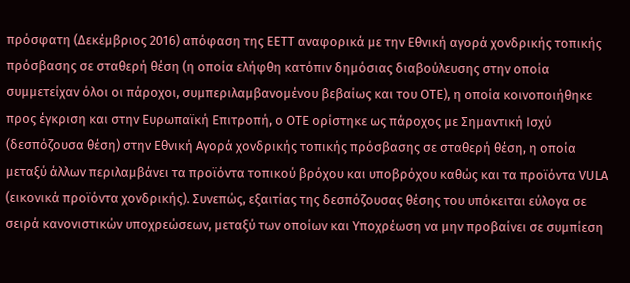πρόσφατη (Δεκέμβριος 2016) απόφαση της ΕΕΤΤ αναφορικά με την Εθνική αγορά χονδρικής τοπικής πρόσβασης σε σταθερή θέση (η οποία ελήφθη κατόπιν δημόσιας διαβούλευσης στην οποία συμμετείχαν όλοι οι πάροχοι, συμπεριλαμβανομένου βεβαίως και του ΟΤΕ), η οποία κοινοποιήθηκε προς έγκριση και στην Ευρωπαϊκή Επιτροπή, ο ΟΤΕ ορίστηκε ως πάροχος με Σημαντική Ισχύ (δεσπόζουσα θέση) στην Εθνική Αγορά χονδρικής τοπικής πρόσβασης σε σταθερή θέση, η οποία μεταξύ άλλων περιλαμβάνει τα προϊόντα τοπικού βρόχου και υποβρόχου καθώς και τα προϊόντα VULA
(εικονικά προϊόντα χονδρικής). Συνεπώς, εξαιτίας της δεσπόζουσας θέσης του υπόκειται εύλογα σε σειρά κανονιστικών υποχρεώσεων, μεταξύ των οποίων και Υποχρέωση να μην προβαίνει σε συμπίεση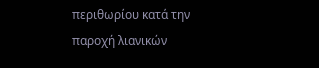περιθωρίου κατά την παροχή λιανικών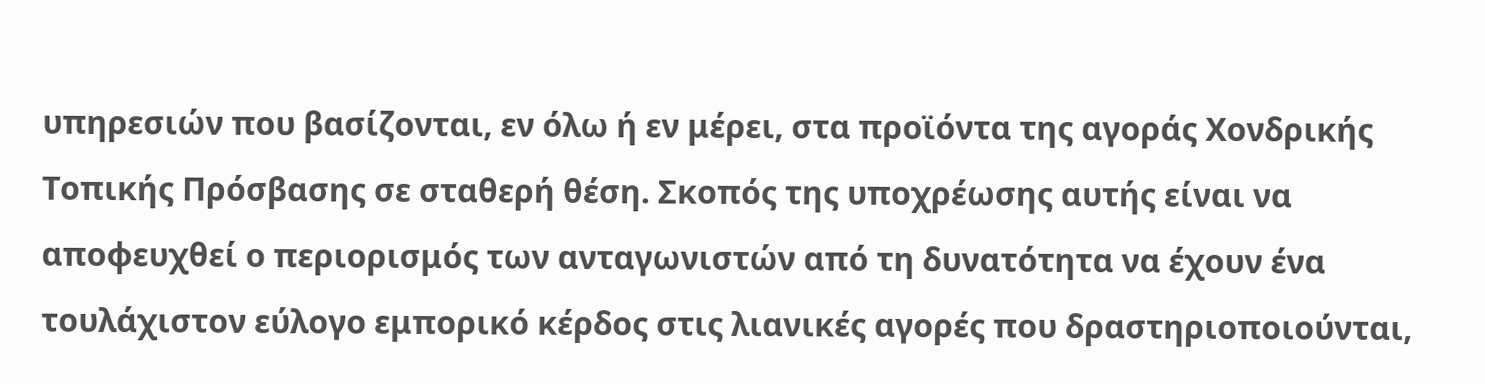υπηρεσιών που βασίζονται, εν όλω ή εν μέρει, στα προϊόντα της αγοράς Χονδρικής Τοπικής Πρόσβασης σε σταθερή θέση. Σκοπός της υποχρέωσης αυτής είναι να αποφευχθεί ο περιορισμός των ανταγωνιστών από τη δυνατότητα να έχουν ένα τουλάχιστον εύλογο εμπορικό κέρδος στις λιανικές αγορές που δραστηριοποιούνται,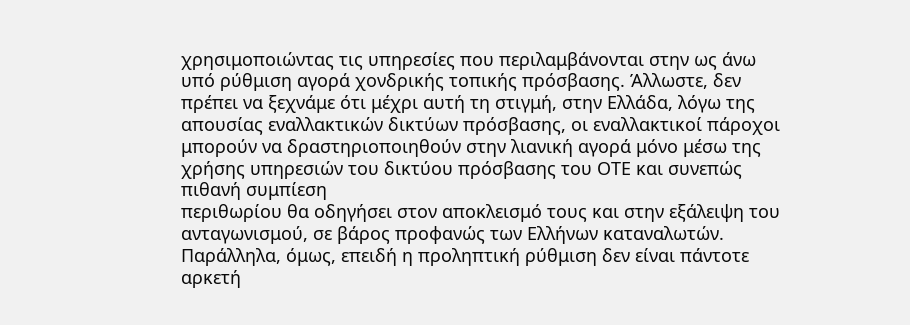χρησιμοποιώντας τις υπηρεσίες που περιλαμβάνονται στην ως άνω υπό ρύθμιση αγορά χονδρικής τοπικής πρόσβασης. Άλλωστε, δεν πρέπει να ξεχνάμε ότι μέχρι αυτή τη στιγμή, στην Ελλάδα, λόγω της απουσίας εναλλακτικών δικτύων πρόσβασης, οι εναλλακτικοί πάροχοι μπορούν να δραστηριοποιηθούν στην λιανική αγορά μόνο μέσω της χρήσης υπηρεσιών του δικτύου πρόσβασης του ΟΤΕ και συνεπώς πιθανή συμπίεση
περιθωρίου θα οδηγήσει στον αποκλεισμό τους και στην εξάλειψη του ανταγωνισμού, σε βάρος προφανώς των Ελλήνων καταναλωτών.
Παράλληλα, όμως, επειδή η προληπτική ρύθμιση δεν είναι πάντοτε αρκετή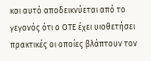και αυτό αποδεικνύεται από το γεγονός ότι ο ΟΤΕ έχει υιοθετήσει πρακτικές οι οποίες βλάπτουν τον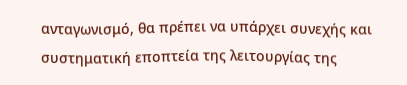ανταγωνισμό, θα πρέπει να υπάρχει συνεχής και συστηματική εποπτεία της λειτουργίας της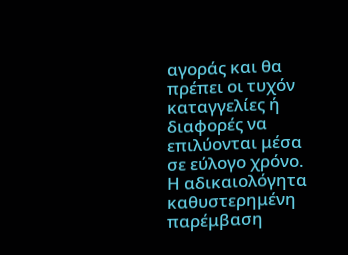αγοράς και θα πρέπει οι τυχόν καταγγελίες ή διαφορές να επιλύονται μέσα σε εύλογο χρόνο. Η αδικαιολόγητα καθυστερημένη παρέμβαση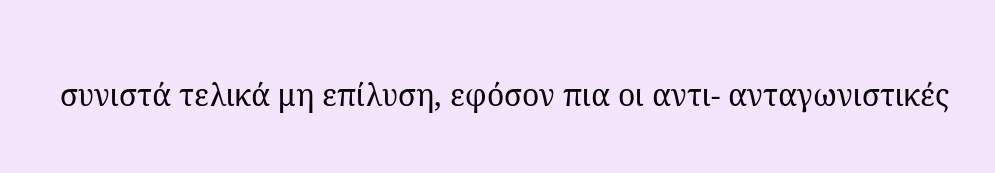συνιστά τελικά μη επίλυση, εφόσον πια οι αντι- ανταγωνιστικές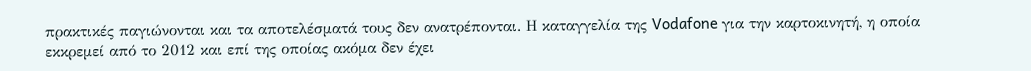πρακτικές παγιώνονται και τα αποτελέσματά τους δεν ανατρέπονται. Η καταγγελία της Vodafone για την καρτοκινητή, η οποία εκκρεμεί από το 2012 και επί της οποίας ακόμα δεν έχει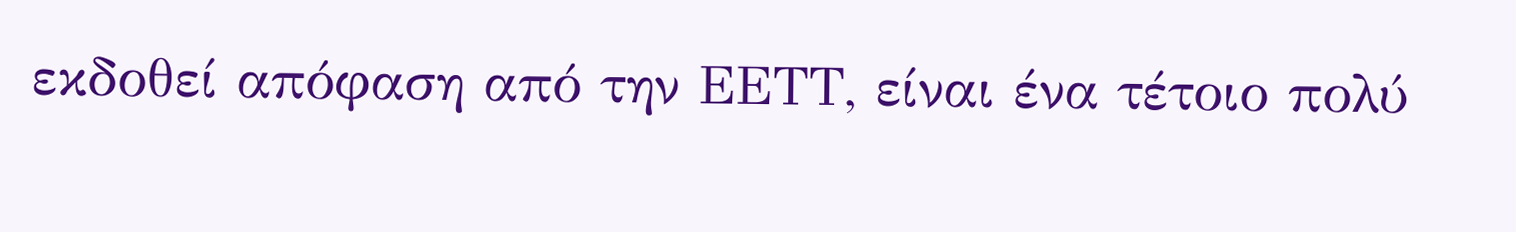εκδοθεί απόφαση από την ΕΕΤΤ, είναι ένα τέτοιο πολύ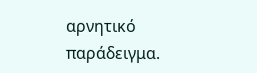αρνητικό
παράδειγμα.